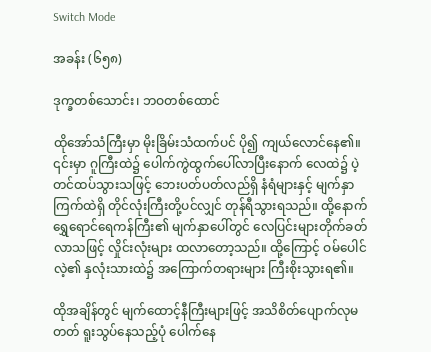Switch Mode

အခန်း (၆၅၈)

ဒုက္ခတစ်သောင်း၊ ဘဝတစ်ထောင်

ထိုအော်သံကြီးမှာ မိုးခြိမ်းသံထက်ပင် ပို၍ ကျယ်လောင်နေ၏။ ၎င်းမှာ ဂူကြီးထဲ၌ ပေါက်ကွဲထွက်ပေါ်လာပြီးနောက် လေထဲ၌ ပဲ့တင်ထပ်သွားသဖြင့် ဘေးပတ်ပတ်လည်ရှိ နံရံများနှင့် မျက်နှာကြက်ထဲရှိ တိုင်လုံးကြီးတို့ပင်လျှင် တုန်ရီသွားရသည်။ ထို့နောက် ရွှေရောင်ရေကန်ကြီး၏ မျက်နှာပေါ်တွင် လေပြင်းများတိုက်ခတ်လာသဖြင့် လှိုင်းလုံးများ ထလာတော့သည်။ ထို့ကြောင့် ဝမ်ပေါင်လဲ့၏ နှလုံးသားထဲ၌ အကြောက်တရားများ ကြီးစိုးသွားရ၏။

ထိုအချိန်တွင် မျက်ထောင့်နီကြီးများဖြင့် အသိစိတ်ပျောက်လုမတတ် ရူးသွပ်နေသည့်ပုံ ပေါက်နေ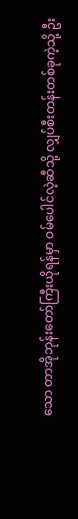သော တာအိုဘုန်းတော်ကြီးယိုရန်မှာ ဝမ်ပေါင်လဲ့ဆီသို့ လျှပ်စီးတန်းတစ်ခုကဲ့သို့ ဦး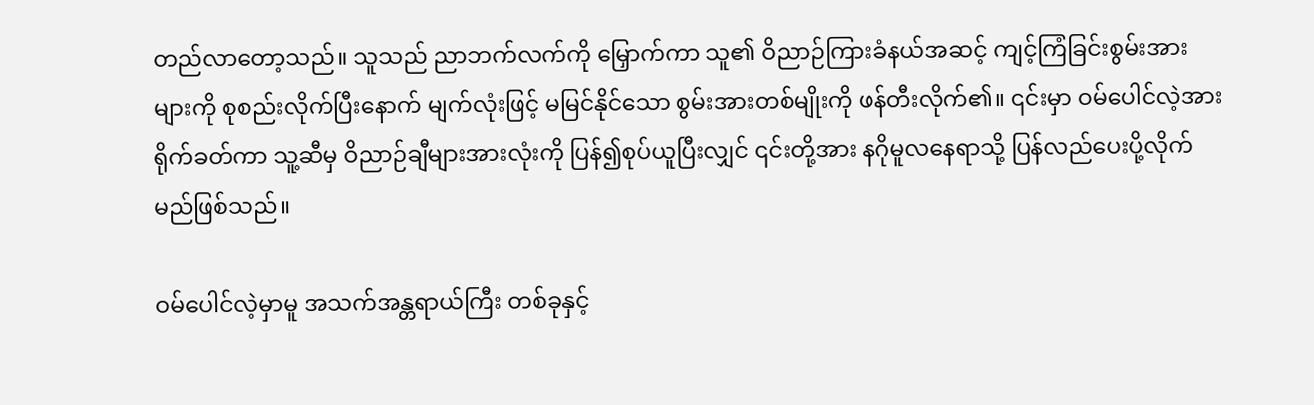တည်လာတော့သည်။ သူသည် ညာဘက်လက်ကို မြှောက်ကာ သူ၏ ဝိညာဉ်ကြားခံနယ်အဆင့် ကျင့်ကြံခြင်းစွမ်းအားများကို စုစည်းလိုက်ပြီးနောက် မျက်လုံးဖြင့် မမြင်နိုင်သော စွမ်းအားတစ်မျိုးကို ဖန်တီးလိုက်၏။ ၎င်းမှာ ဝမ်ပေါင်လဲ့အား ရိုက်ခတ်ကာ သူ့ဆီမှ ဝိညာဉ်ချီများအားလုံးကို ပြန်၍စုပ်ယူပြီးလျှင် ၎င်းတို့အား နဂိုမူလနေရာသို့ ပြန်လည်ပေးပို့လိုက်မည်ဖြစ်သည်။

ဝမ်ပေါင်လဲ့မှာမူ အသက်အန္တရာယ်ကြီး တစ်ခုနှင့်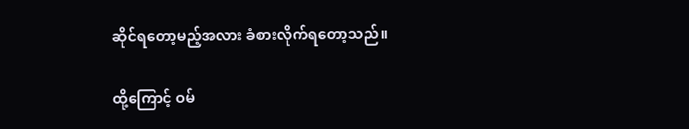ဆိုင်ရတော့မည့်အလား ခံစားလိုက်ရတော့သည်။

ထို့ကြောင့် ဝမ်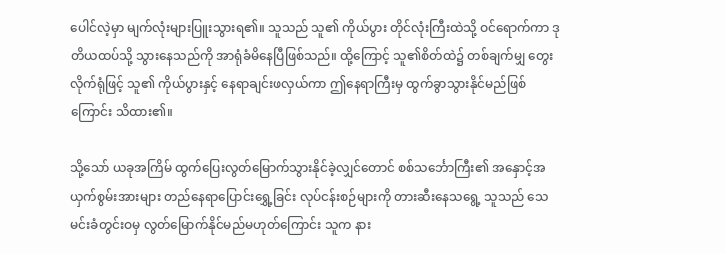ပေါင်လဲ့မှာ မျက်လုံးများပြူးသွားရ၏။ သူသည် သူ၏ ကိုယ်ပွား တိုင်လုံးကြီးထဲသို့ ဝင်ရောက်ကာ ဒုတိယထပ်သို့ သွားနေသည်ကို အာရုံခံမိနေပြီဖြစ်သည်။ ထို့ကြောင့် သူ၏စိတ်ထဲ၌ တစ်ချက်မျှ တွေးလိုက်ရုံဖြင့် သူ၏ ကိုယ်ပွားနှင့် နေရာချင်းဖလှယ်ကာ ဤနေရာကြီးမှ ထွက်ခွာသွားနိုင်မည်ဖြစ်ကြောင်း သိထား၏။

သို့သော် ယခုအကြိမ် ထွက်ပြေးလွတ်မြောက်သွားနိုင်ခဲ့လျှင်တောင် စစ်သင်္ဘောကြီး၏ အနှောင့်အယှက်စွမ်းအားများ တည်နေရာပြောင်းရွှေ့ခြင်း လုပ်ငန်းစဉ်များကို တားဆီးနေသရွေ့ သူသည် သေမင်းခံတွင်းဝမှ လွတ်မြောက်နိုင်မည်မဟုတ်ကြောင်း သူက နား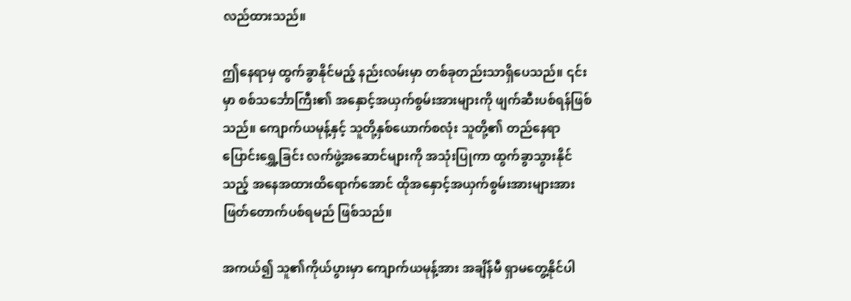လည်ထားသည်။

ဤနေရာမှ ထွက်ခွာနိုင်မည့် နည်းလမ်းမှာ တစ်ခုတည်းသာရှိပေသည်။ ၎င်းမှာ စစ်သင်္ဘောကြီး၏ အနှောင့်အယှက်စွမ်းအားများကို ဖျက်ဆီးပစ်ရန်ဖြစ်သည်။ ကျောက်ယမုန့်နှင့် သူတို့နှစ်ယောက်စလုံး သူတို့၏ တည်နေရာပြောင်းရွှေ့ခြင်း လက်ဖွဲ့အဆောင်များကို အသုံးပြုကာ ထွက်ခွာသွားနိုင်သည့် အနေအထားထိရောက်အောင် ထိုအနှောင့်အယှက်စွမ်းအားများအား ဖြတ်တောက်ပစ်ရမည် ဖြစ်သည်။

အကယ်၍ သူ၏ကိုယ်ပွားမှာ ကျောက်ယမုန့်အား အချိန်မီ ရှာမတွေ့နိုင်ပါ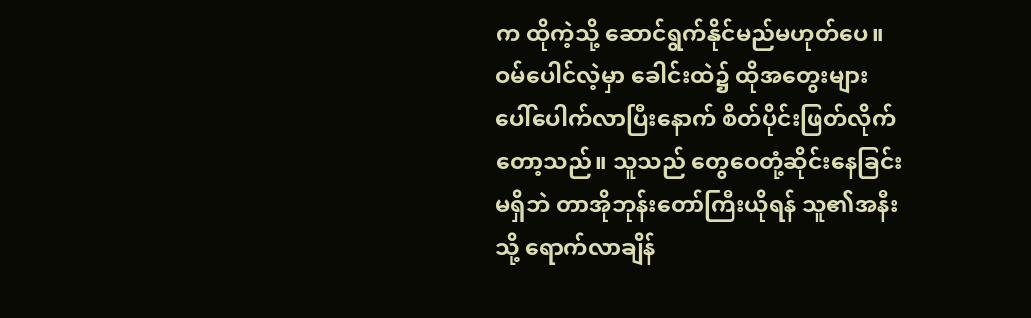က ထိုကဲ့သို့ ဆောင်ရွက်နိုင်မည်မဟုတ်ပေ။ ဝမ်ပေါင်လဲ့မှာ ခေါင်းထဲ၌ ထိုအတွေးများ ပေါ်ပေါက်လာပြီးနောက် စိတ်ပိုင်းဖြတ်လိုက်တော့သည်။ သူသည် တွေဝေတုံ့ဆိုင်းနေခြင်းမရှိဘဲ တာအိုဘုန်းတော်ကြီးယိုရန် သူ၏အနီးသို့ ရောက်လာချိန်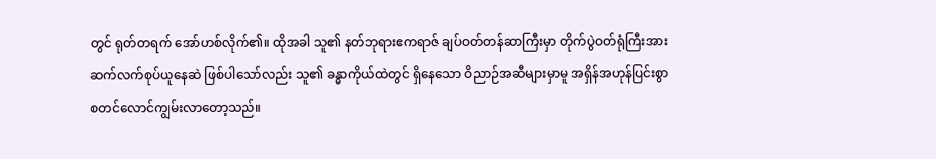တွင် ရုတ်တရက် အော်ဟစ်လိုက်၏။ ထိုအခါ သူ၏ နတ်ဘုရားဧကရာဇ် ချပ်ဝတ်တန်ဆာကြီးမှာ တိုက်ပွဲဝတ်ရုံကြီးအား ဆက်လက်စုပ်ယူနေဆဲ ဖြစ်ပါသော်လည်း သူ၏ ခန္ဓာကိုယ်ထဲတွင် ရှိနေသော ဝိညာဉ်အဆီများမှာမူ အရှိန်အဟုန်ပြင်းစွာ စတင်လောင်ကျွမ်းလာတော့သည်။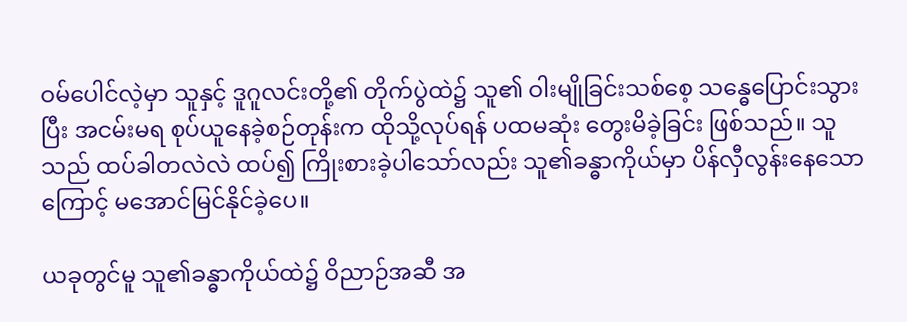ဝမ်ပေါင်လဲ့မှာ သူနှင့် ဒူဂူလင်းတို့၏ တိုက်ပွဲထဲ၌ သူ၏ ဝါးမျိုခြင်းသစ်စေ့ သန္ဓေပြောင်းသွားပြီး အငမ်းမရ စုပ်ယူနေခဲ့စဉ်တုန်းက ထိုသို့လုပ်ရန် ပထမဆုံး တွေးမိခဲ့ခြင်း ဖြစ်သည်။ သူသည် ထပ်ခါတလဲလဲ ထပ်၍ ကြိုးစားခဲ့ပါသော်လည်း သူ၏ခန္ဓာကိုယ်မှာ ပိန်လှီလွန်းနေသောကြောင့် မအောင်မြင်နိုင်ခဲ့ပေ။

ယခုတွင်မူ သူ၏ခန္ဓာကိုယ်ထဲ၌ ဝိညာဉ်အဆီ အ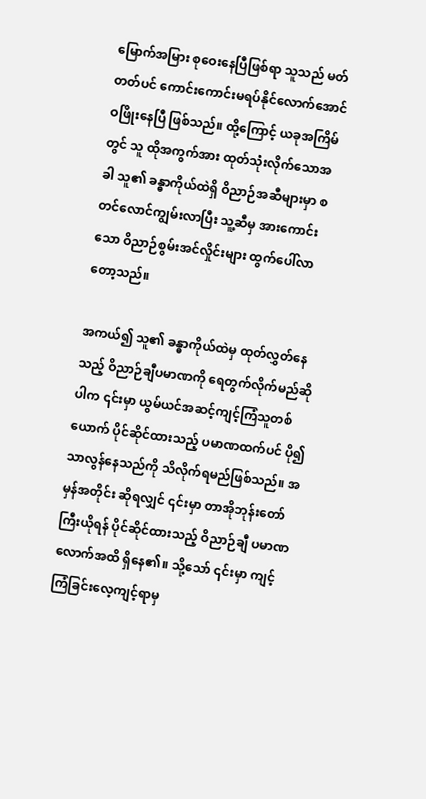မြောက်အမြား စုဝေးနေပြီဖြစ်ရာ သူသည် မတ်တတ်ပင် ကောင်းကောင်းမရပ်နိုင်လောက်အောင် ဝဖြိုးနေပြီ ဖြစ်သည်။ ထို့ကြောင့် ယခုအကြိမ်တွင် သူ ထိုအကွက်အား ထုတ်သုံးလိုက်သောအခါ သူ၏ ခန္ဓာကိုယ်ထဲရှိ ဝိညာဉ်အဆီများမှာ စတင်လောင်ကျွမ်းလာပြီး သူ့ဆီမှ အားကောင်းသော ဝိညာဉ်စွမ်းအင်လှိုင်းများ ထွက်ပေါ်လာတော့သည်။

အကယ်၍ သူ၏ ခန္ဓာကိုယ်ထဲမှ ထုတ်လွှတ်နေသည့် ဝိညာဉ်ချီပမာဏကို ရေတွက်လိုက်မည်ဆိုပါက ၎င်းမှာ ယွမ်ယင်အဆင့်ကျင့်ကြံသူတစ်ယောက် ပိုင်ဆိုင်ထားသည့် ပမာဏထက်ပင် ပို၍သာလွန်နေသည်ကို သိလိုက်ရမည်ဖြစ်သည်။ အမှန်အတိုင်း ဆိုရလျှင် ၎င်းမှာ တာအိုဘုန်းတော်ကြီးယိုရန် ပိုင်ဆိုင်ထားသည့် ဝိညာဉ်ချီ ပမာဏလောက်အထိ ရှိနေ၏။ သို့သော် ၎င်းမှာ ကျင့်ကြံခြင်းလေ့ကျင့်ရာမှ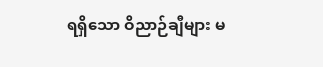ရရှိသော ဝိညာဉ်ချီများ မ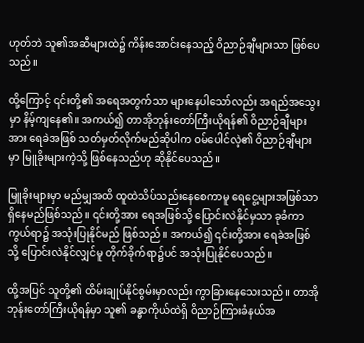ဟုတ်ဘဲ သူ၏အဆီများထဲ၌ ကိန်းအောင်းနေသည့် ဝိညာဉ်ချီများသာ ဖြစ်ပေသည်။

ထို့ကြောင့် ၎င်းတို့၏ အရေအတွက်သာ များနေပါသော်လည်း အရည်အသွေးမှာ နိမ့်ကျနေ၏။ အကယ်၍ တာအိုဘုန်းတော်ကြီးယိုရန်၏ ဝိညာဉ်ချီများအား ရေခဲအဖြစ် သတ်မှတ်လိုက်မည်ဆိုပါက ဝမ်ပေါင်လဲ့၏ ဝိညာဉ်ချီများမှာ မြူခိုးများကဲ့သို့ ဖြစ်နေသည်ဟု ဆိုနိုင်ပေသည်။

မြူခိုးများမှာ မည်မျှအထိ ထူထဲသိပ်သည်းနေစေကာမူ ရေငွေ့များအဖြစ်သာ ရှိနေမည်ဖြစ်သည်။ ၎င်းတို့အား ရေအဖြစ်သို့ ပြောင်းလဲနိုင်မှသာ ခုခံကာကွယ်ရာ၌ အသုံးပြုနိုင်မည် ဖြစ်သည်။ အကယ်၍ ၎င်းတို့အား ရေခဲအဖြစ်သို့ ပြောင်းလဲနိုင်လျှင်မူ တိုက်ခိုက်ရာ၌ပင် အသုံးပြုနိုင်ပေသည်။

ထို့အပြင် သူတို့၏ ထိမ်းချုပ်နိုင်စွမ်းမှာလည်း ကွာခြားနေသေးသည်။ တာအိုဘုန်းတော်ကြီးယိုရန်မှာ သူ၏ ခန္ဓာကိုယ်ထဲရှိ ဝိညာဉ်ကြားခံနယ်အ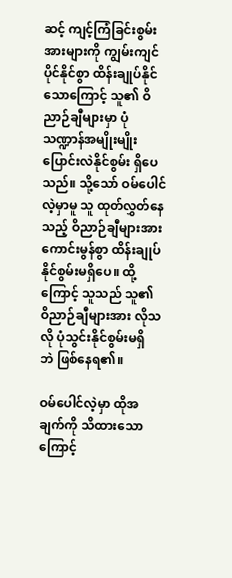ဆင့် ကျင့်ကြံခြင်းစွမ်းအားများကို ကျွမ်းကျင်ပိုင်နိုင်စွာ ထိန်းချုပ်နိုင်သောကြောင့် သူ၏ ဝိညာဉ်ချီများမှာ ပုံသဏ္ဍာန်အမျိုးမျိုး ပြောင်းလဲနိုင်စွမ်း ရှိပေသည်။ သို့သော် ဝမ်ပေါင်လဲ့မှာမူ သူ ထုတ်လွှတ်နေသည့် ဝိညာဉ်ချီများအား ကောင်းမွန်စွာ ထိန်းချုပ်နိုင်စွမ်းမရှိပေ။ ထို့ကြောင့် သူသည် သူ၏ ဝိညာဉ်ချီများအား လိုသလို ပုံသွင်းနိုင်စွမ်းမရှိဘဲ ‌ဖြစ်နေရ၏။

ဝမ်ပေါင်လဲ့မှာ ထိုအချက်ကို သိထားသောကြောင့်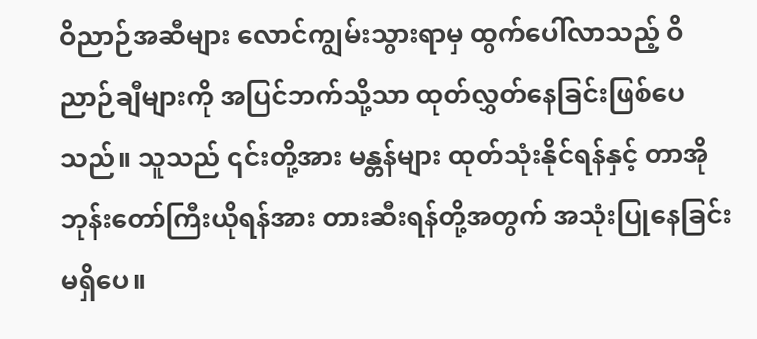ဝိညာဉ်အဆီများ လောင်ကျွမ်းသွားရာမှ ထွက်ပေါ်လာသည့် ဝိညာဉ်ချီများကို အပြင်ဘက်သို့သာ ထုတ်လွှတ်နေခြင်းဖြစ်ပေသည်။ သူသည် ၎င်းတို့အား မန္တန်များ ထုတ်သုံးနိုင်ရန်နှင့် တာအိုဘုန်းတော်ကြီးယိုရန်အား တားဆီးရန်တို့အတွက် အသုံးပြုနေခြင်းမရှိပေ။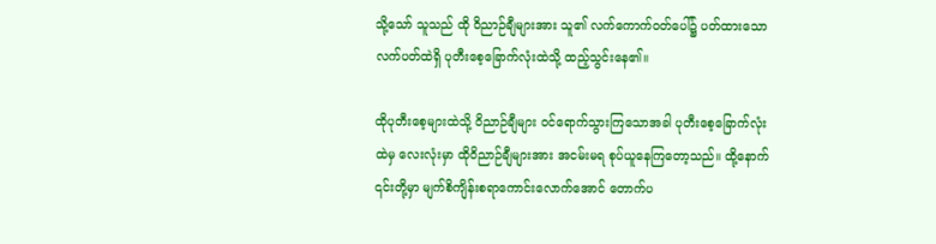သို့သော် သူသည် ထို ဝိညာဉ်ချီများအား သူ၏ လက်ကောက်ဝတ်ပေါ်၌ ပတ်ထားသော လက်ပတ်ထဲရှိ ပုတီးစေ့ခြောက်လုံးထဲသို့ ထည့်သွင်းနေ၏။

ထိုပုတီးစေ့များထဲသို့ ဝိညာဉ်ချီများ ဝင်ရောက်သွားကြသောအခါ ပုတီးစေ့ခြောက်လုံးထဲမှ လေးလုံးမှာ ထိုဝိညာဉ်ချီများအား အငမ်းမရ စုပ်ယူနေကြတော့သည်။ ထို့နောက် ၎င်းတို့မှာ မျက်စိကျိန်းစရာကောင်းလောက်အောင် တောက်ပ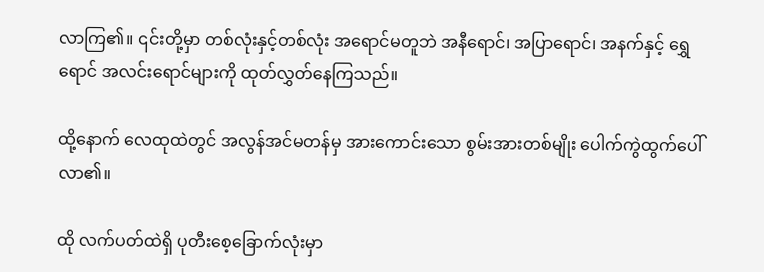လာကြ၏။ ၎င်းတို့မှာ တစ်လုံးနှင့်တစ်လုံး အရောင်မတူဘဲ အနီရောင်၊ အပြာရောင်၊ အနက်နှင့် ရွှေရောင် အလင်းရောင်များကို ထုတ်လွှတ်နေကြသည်။

ထို့နောက် လေထုထဲတွင် အလွန်အင်မတန်မှ အားကောင်းသော စွမ်းအားတစ်မျိုး ပေါက်ကွဲထွက်ပေါ်လာ၏။

ထို လက်ပတ်ထဲရှိ ပုတီးစေ့ခြောက်လုံးမှာ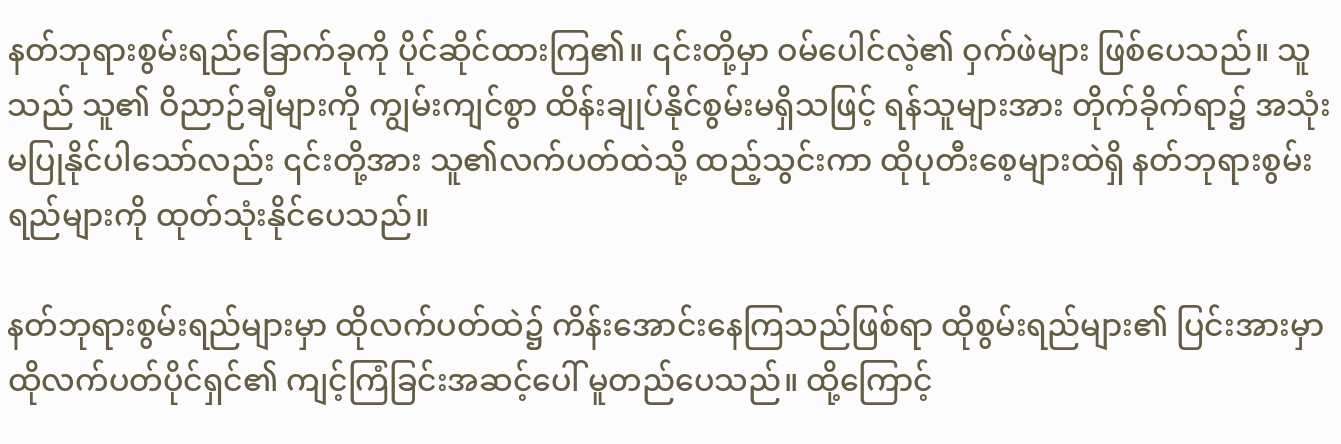နတ်ဘုရားစွမ်းရည်ခြောက်ခုကို ပိုင်ဆိုင်ထားကြ၏။ ၎င်းတို့မှာ ဝမ်ပေါင်လဲ့၏ ဝှက်ဖဲများ ဖြစ်ပေသည်။ သူသည် သူ၏ ဝိညာဉ်ချီများကို ကျွမ်းကျင်စွာ ထိန်းချုပ်နိုင်စွမ်းမရှိသဖြင့် ရန်သူများအား တိုက်ခိုက်ရာ၌ အသုံးမပြုနိုင်ပါသော်လည်း ၎င်းတို့အား သူ၏လက်ပတ်ထဲသို့ ထည့်သွင်းကာ ထိုပုတီးစေ့များထဲရှိ နတ်ဘုရားစွမ်းရည်များကို ထုတ်သုံးနိုင်ပေသည်။

နတ်ဘုရားစွမ်းရည်များမှာ ထိုလက်ပတ်ထဲ၌ ကိန်းအောင်းနေကြသည်ဖြစ်ရာ ထိုစွမ်းရည်များ၏ ပြင်းအားမှာ ထိုလက်ပတ်ပိုင်ရှင်၏ ကျင့်ကြံခြင်းအဆင့်ပေါ် မူတည်ပေသည်။ ထို့ကြောင့်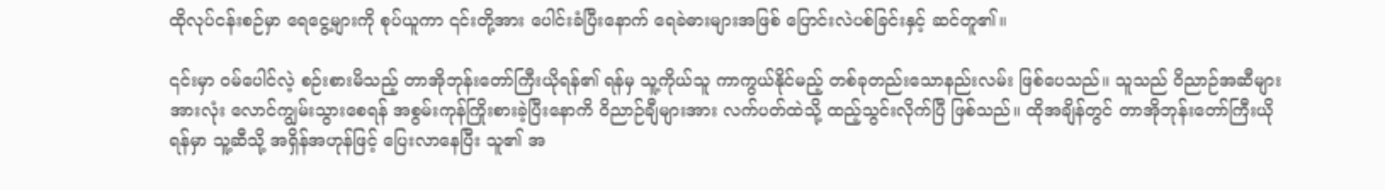ထိုလုပ်ငန်းစဉ်မှာ ရေငွေ့များကို စုပ်ယူကာ ၎င်းတို့အား ပေါင်းခံပြီးနောက် ရေခဲဓားများအဖြစ် ပြောင်းလဲပစ်ခြင်းနှင့် ဆင်တူ၏။

၎င်းမှာ ဝမ်ပေါင်လဲ့ စဉ်းစားမိသည့် တာအိုဘုန်းတော်ကြီးယိုရန်၏ ရန်မှ သူ့ကိုယ်သူ ကာကွယ်နိုင်မည့် တစ်ခုတည်းသောနည်းလမ်း ဖြစ်ပေသည်။ သူသည် ဝိညာဉ်အဆီများအားလုံး လောင်ကျွမ်းသွားစေရန် အစွမ်းကုန်ကြိုးစားခဲ့ပြီးနောကိ ဝိညာဉ်ချီများအား လက်ပတ်ထဲသို့ ထည့်သွင်းလိုက်ပြီ ဖြစ်သည်။ ထိုအချိန်တွင် တာအိုဘုန်းတော်ကြီးယိုရန်မှာ သူ့ဆီသို့ အရှိန်အဟုန်ဖြင့် ပြေးလာနေပြီး သူ၏ အ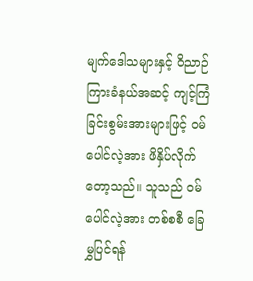မျက်ဒေါသများနှင့် ဝိညာဉ်ကြားခံနယ်အဆင့် ကျင့်ကြံခြင်းစွမ်းအားများဖြင့် ဝမ်ပေါင်လဲ့အား ဖိနှိပ်လိုက်တော့သည်။ သူသည် ဝမ်ပေါင်လဲ့အား တစ်စစီ ခြေမွှပြင်ရန်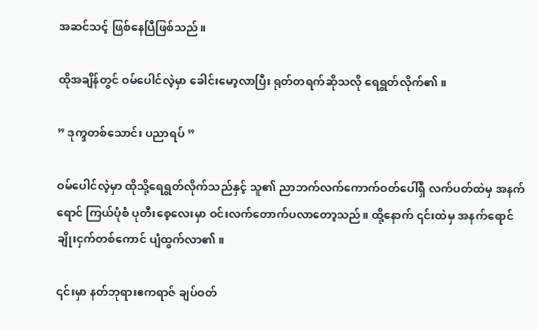အဆင်သင့် ဖြစ်နေပြီဖြစ်သည်။

ထိုအချိန်တွင် ဝမ်ပေါင်လဲ့မှာ ခေါင်းမော့လာပြီး ရုတ်တရက်ဆိုသလို ရေရွတ်လိုက်၏။

” ဒုက္ဒတစ်သောင်း ပညာရပ် ”

ဝမ်ပေါင်လဲ့မှာ ထိုသို့ရေရွတ်လိုက်သည်နှင့် သူ၏ ညာဘက်လက်ကောက်ဝတ်ပေါ်ရှိ လက်ပတ်ထဲမှ အနက်ရောင် ကြယ်ပုံစံ ပုတီးစေ့လေးမှာ ဝင်းလက်တောက်ပလာတော့သည်။ ထို့နောက် ၎င်းထဲမှ အနက်ရောင် ချိုးငှက်တစ်ကောင် ပျံထွက်လာ၏။

၎င်းမှာ နတ်ဘုရားဧကရာဇ် ချပ်ဝတ်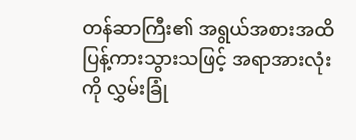တန်ဆာကြီး၏ အရွယ်အစားအထိ ပြန့်ကားသွားသဖြင့် အရာအားလုံးကို လွှမ်းခြုံ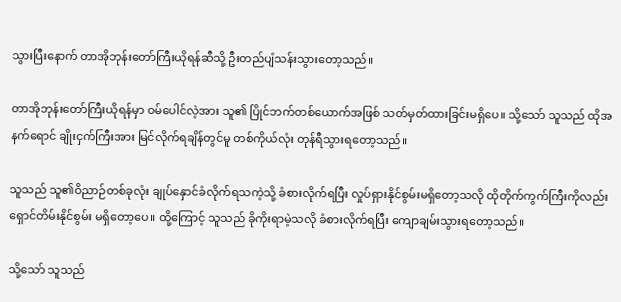သွားပြီးနောက် တာအိုဘုန်းတော်ကြီးယိုရန်ဆီသို့ ဦးတည်ပျံသန်းသွားတော့သည်။

တာအိုဘုန်းတော်ကြီးယိုရန်မှာ ဝမ်ပေါင်လဲ့အား သူ၏ ပြိုင်ဘက်တစ်ယောက်အဖြစ် သတ်မှတ်ထားခြင်းမရှိပေ။ သို့သော် သူသည် ထိုအနက်ရောင် ချိုးငှက်ကြီးအား မြင်လိုက်ရချိန်တွင်မူ တစ်ကိုယ်လုံး တုန်ရီသွားရတော့သည်။

သူသည် သူ၏ဝိညာဉ်တစ်ခုလုံး ချုပ်နှောင်ခံလိုက်ရသကဲ့သို့ ခံစားလိုက်ရပြီး လှုပ်ရှားနိုင်စွမ်းမရှိတော့သလို ထိုတိုက်ကွက်ကြီးကိုလည်း ရှောင်တိမ်းနိုင်စွမ်း မရှိတော့ပေ။ ထို့ကြောင့် သူသည် ခိုကိုးရာမဲ့သလို ခံစားလိုက်ရပြီး ကျောချမ်းသွားရတော့သည်။

သို့သော် သူသည်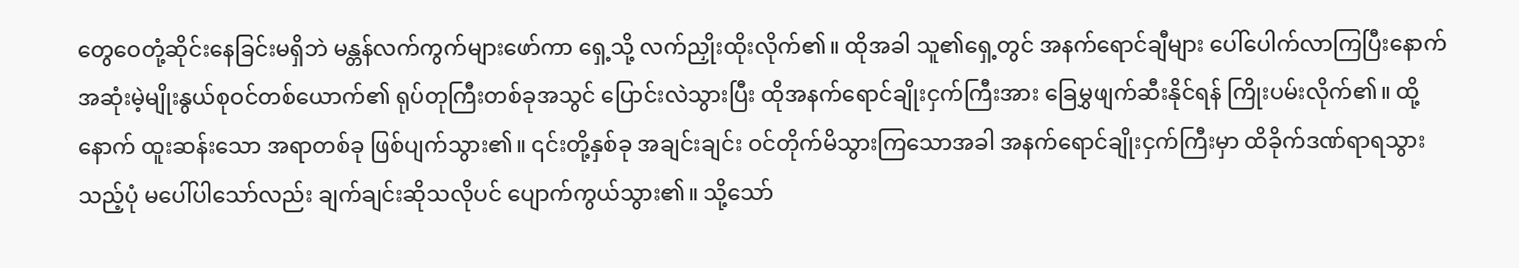တွေဝေတုံ့ဆိုင်းနေခြင်းမရှိဘဲ မန္တန်လက်ကွက်များဖော်ကာ ရှေ့သို့ လက်ညှိုးထိုးလိုက်၏။ ထိုအခါ သူ၏ရှေ့တွင် အနက်ရောင်ချီများ ပေါ်ပေါက်လာကြပြီးနောက် အဆုံးမဲ့မျိုးနွယ်စုဝင်တစ်ယောက်၏ ရုပ်တုကြီးတစ်ခုအသွင် ပြောင်းလဲသွားပြီး ထိုအနက်ရောင်ချိုးငှက်ကြီးအား ခြေမွှဖျက်ဆီးနိုင်ရန် ကြိုးပမ်းလိုက်၏။ ထို့နောက် ထူးဆန်းသော အရာတစ်ခု ဖြစ်ပျက်သွား၏။ ၎င်းတို့နှစ်ခု အချင်းချင်း ဝင်တိုက်မိသွားကြသောအခါ အနက်ရောင်ချိုးငှက်ကြီးမှာ ထိခိုက်ဒဏ်ရာရသွားသည့်ပုံ မပေါ်ပါသော်လည်း ချက်ချင်းဆိုသလိုပင် ပျောက်ကွယ်သွား၏။ သို့သော်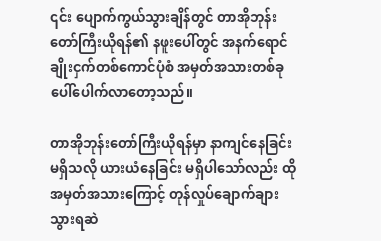၎င်း ပျောက်ကွယ်သွားချိန်တွင် တာအိုဘုန်းတော်ကြီးယိုရန်၏ နဖူးပေါ်တွင် အနက်ရောင်ချိုးငှက်တစ်ကောင်ပုံစံ အမှတ်အသားတစ်ခု ပေါ်ပေါက်လာတော့သည်။

တာအိုဘုန်းတော်ကြီးယိုရန်မှာ နာကျင်နေခြင်း မရှိသလို ယားယံနေခြင်း မရှိပါသော်လည်း ထိုအမှတ်အသားကြောင့် တုန်လှုပ်ချောက်ချားသွားရဆဲ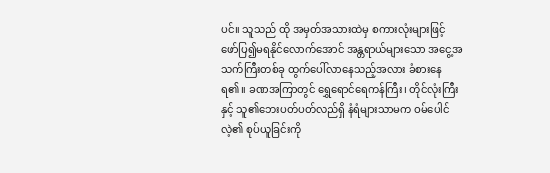ပင်။ သူသည် ထို အမှတ်အသားထဲမှ စကားလုံးများဖြင့် ဖော်ပြ၍မရနိုင်လောက်အောင် အန္တရာယ်များသော အငွေ့အသက်ကြီးတစ်ခု ထွက်ပေါ်လာနေသည့်အလား ခံစားနေရ၏။ ခဏအကြာတွင် ရွှေရောင်ရေကန်ကြီး၊ တိုင်လုံးကြီးနှင့် သူ၏ဘေးပတ်ပတ်လည်ရှိ နံရံများသာမက ဝမ်ပေါင်လဲ့၏ စုပ်ယူခြင်းကို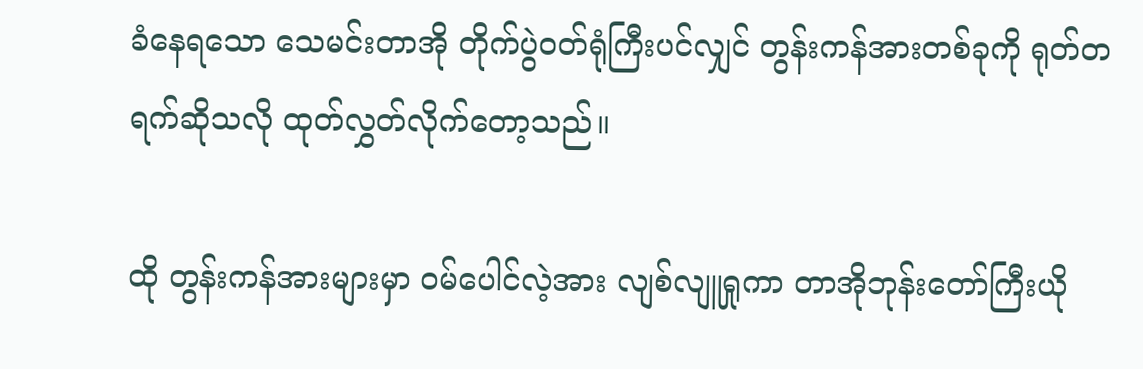ခံနေရသော သေမင်းတာအို တိုက်ပွဲဝတ်ရုံကြီးပင်လျှင် တွန်းကန်အားတစ်ခုကို ရုတ်တရက်ဆိုသလို ထုတ်လွှတ်လိုက်တော့သည်။

ထို တွန်းကန်အားများမှာ ဝမ်ပေါင်လဲ့အား လျစ်လျူရှုကာ တာအိုဘုန်းတော်ကြီးယို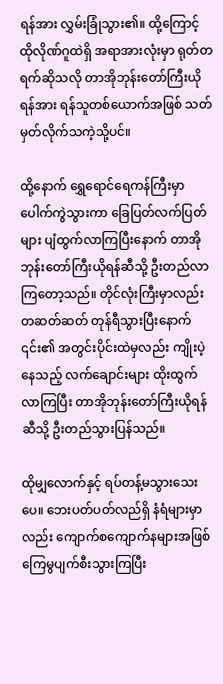ရန်အား လွှမ်းခြုံသွား၏။ ထို့ကြောင့် ထိုလိုဏ်ဂူထဲရှိ အရာအားလုံးမှာ ရုတ်တရက်ဆိုသလို တာအိုဘုန်းတော်ကြီးယိုရန်အား ရန်သူတစ်ယောက်အဖြစ် သတ်မှတ်လိုက်သကဲ့သို့ပင်။

ထို့နောက် ရွှေရောင်ရေကန်ကြီးမှာ ပေါက်ကွဲသွားကာ ခြေပြတ်လက်ပြတ်များ ပျံထွက်လာကြပြီးနောက် တာအိုဘုန်းတော်ကြီးယိုရန်ဆီသို့ ဦးတည်လာကြတော့သည်။ တိုင်လုံးကြီးမှာလည်း တဆတ်ဆတ် တုန်ရီသွားပြီးနောက် ၎င်း၏ အတွင်းပိုင်းထဲမှလည်း ကျိုးပဲ့နေသည့် လက်ချောင်းများ ထိုးထွက်လာကြပြီး တာအိုဘုန်းတော်ကြီးယိုရန်ဆီသို့ ဦးတည်သွားပြန်သည်။

ထိုမျှလောက်နှင့် ရပ်တန့်မသွားသေးပေ။ ဘေးပတ်ပတ်လည်ရှိ နံရံများမှာလည်း ကျောက်စကျောက်နများအဖြစ် ကြေမွပျက်စီးသွားကြပြီး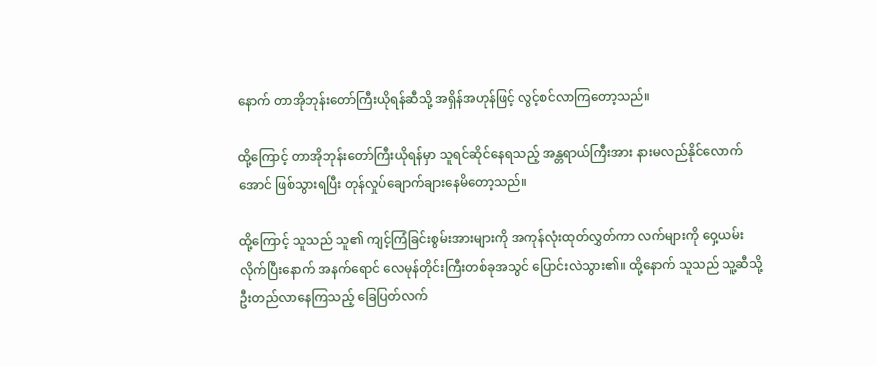နောက် တာအိုဘုန်းတော်ကြီးယိုရန်ဆီသို့ အရှိန်အဟုန်ဖြင့် လွင့်စင်လာကြတော့သည်။

ထို့ကြောင့် တာအိုဘုန်းတော်ကြီးယိုရန်မှာ သူရင်ဆိုင်နေရသည့် အန္တရာယ်ကြီးအား နားမလည်နိုင်လောက်အောင် ဖြစ်သွားရပြီး တုန်လှုပ်ချောက်ချားနေမိတော့သည်။

ထို့ကြောင့် သူသည် သူ၏ ကျင့်ကြံခြင်းစွမ်းအားများကို အကုန်လုံးထုတ်လွှတ်ကာ လက်များကို ဝှေ့ယမ်းလိုက်ပြီးနောက် အနက်ရောင် လေမုန်တိုင်းကြီးတစ်ခုအသွင် ပြောင်းလဲသွား၏။ ထို့နောက် သူသည် သူ့ဆီသို့ ဦးတည်လာနေကြသည့် ခြေပြတ်လက်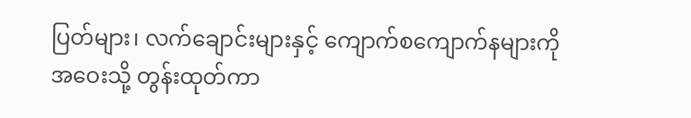ပြတ်များ၊ လက်ချောင်းများနှင့် ကျောက်စကျောက်နများကို အဝေးသို့ တွန်းထုတ်ကာ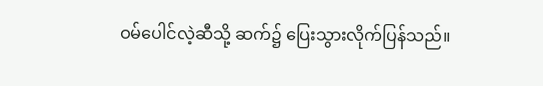ဝမ်ပေါင်လဲ့ဆီသို့ ဆက်၌ ပြေးသွားလိုက်ပြန်သည်။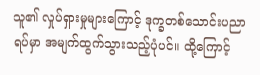သူ၏ လှုပ်ရှားမှုများကြောင့် ဒုက္ခတစ်သောင်းပညာရပ်မှာ အမျက်ထွက်သွားသည့်ပုံပင်။ ထို့ကြောင့်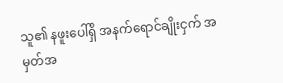သူ၏ နဖူးပေါ်ရှိ အနက်ရောင်ချိုးငှက် အမှတ်အ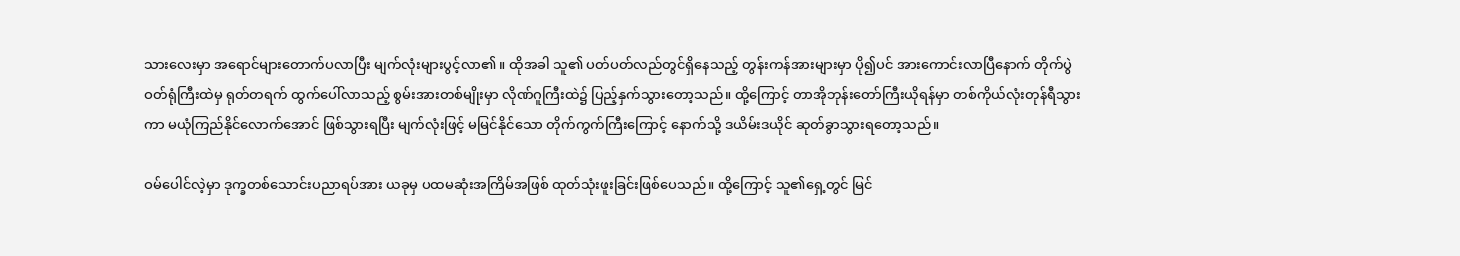သားလေးမှာ အရောင်များတောက်ပလာပြီး မျက်လုံးများပွင့်လာ၏။ ထိုအခါ သူ၏ ပတ်ပတ်လည်တွင်ရှိနေသည့် တွန်းကန်အားများမှာ ပို၍ပင် အားကောင်းလာပြီနောက် တိုက်ပွဲဝတ်ရုံကြီးထဲမှ ရုတ်တရက် ထွက်ပေါ်လာသည့် စွမ်းအားတစ်မျိုးမှာ လိုဏ်ဂူကြီးထဲ၌ ပြည့်နှက်သွားတော့သည်။ ထို့ကြောင့် တာအိုဘုန်းတော်ကြီးယိုရန်မှာ တစ်ကိုယ်လုံးတုန်ရီသွားကာ မယုံကြည်နိုင်လောက်အောင် ဖြစ်သွားရပြီး မျက်လုံးဖြင့် မမြင်နိုင်သော တိုက်ကွက်ကြီးကြောင့် နောက်သို့ ဒယိမ်းဒယိုင် ဆုတ်ခွာသွားရတော့သည်။

ဝမ်ပေါင်လဲ့မှာ ဒုက္ခတစ်သောင်းပညာရပ်အား ယခုမှ ပထမဆုံးအကြိမ်အဖြစ် ထုတ်သုံးဖူးခြင်းဖြစ်ပေသည်။ ထို့ကြောင့် သူ၏ရှေ့တွင် မြင်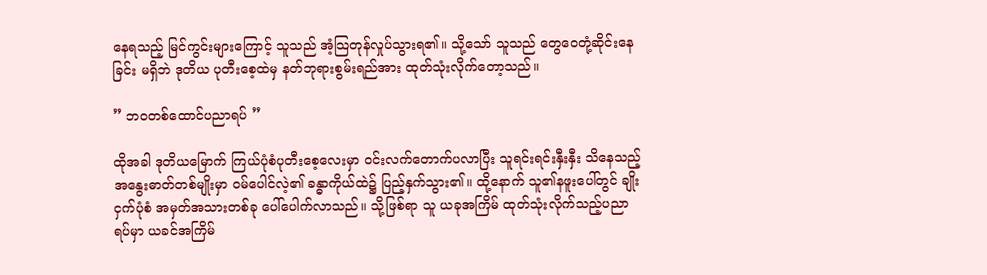နေရသည့် မြင်ကွင်းများကြောင့် သူသည် အံ့သြတုန်လှုပ်သွားရ၏။ သို့သော် သူသည် တွေဝေတုံ့ဆိုင်းနေခြင်း မရှိဘဲ ဒုတိယ ပုတီးစေ့ထဲမှ နတ်ဘုရားစွမ်းရည်အား ထုတ်သုံးလိုက်တော့သည်။

” ဘဝ‌တစ်ထောင်ပညာရပ် ”

ထိုအခါ ဒုတိယမြောက် ကြယ်ပုံစံပုတီးစေ့လေးမှာ ဝင်းလက်တောက်ပလာပြီး သူရင်းရင်းနှီးနှီး သိနေသည့် အနွေးဓာတ်တစ်မျိုးမှာ ဝမ်ပေါင်လဲ့၏ ခန္ဓာကိုယ်ထဲ၌ ပြည့်နှက်သွား၏။ ထို့နောက် သူ၏နဖူးပေါ်တွင် ချိုးငှက်ပုံစံ အမှတ်အသားတစ်ခု ပေါ်ပေါက်လာသည်။ သို့ဖြစ်ရာ သူ ယခုအကြိမ် ထုတ်သုံးလိုက်သည့်ပညာရပ်မှာ ယခင်အကြိမ်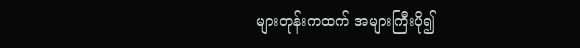များတုန်းကထက် အများကြီးပို၍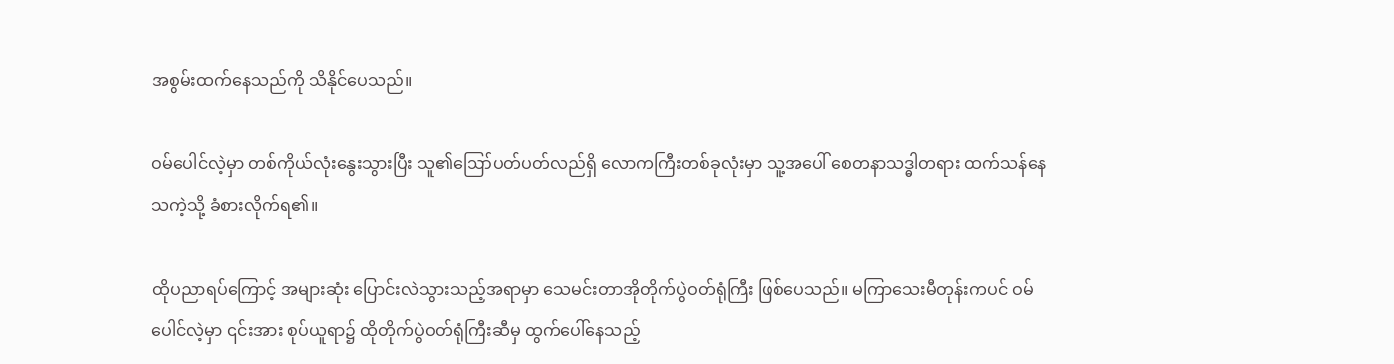အစွမ်းထက်နေသည်ကို သိနိုင်ပေသည်။

ဝမ်ပေါင်လဲ့မှာ တစ်ကိုယ်လုံးနွေးသွားပြီး သူ၏ဪပတ်ပတ်လည်ရှိ လောကကြီးတစ်ခုလုံးမှာ သူ့အပေါ် စေတနာသဒ္ဓါတရား ထက်သန်နေသကဲ့သို့ ခံစားလိုက်ရ၏။

ထိုပညာရပ်ကြောင့် အများဆုံး ပြောင်းလဲသွားသည့်အရာမှာ သေမင်းတာအိုတိုက်ပွဲဝတ်ရုံကြီး ဖြစ်ပေသည်။ မကြာသေးမီတုန်းကပင် ဝမ်ပေါင်လဲ့မှာ ၎င်းအား စုပ်ယူရာ၌ ထိုတိုက်ပွဲဝတ်ရုံကြီးဆီမှ ထွက်ပေါ်နေသည့်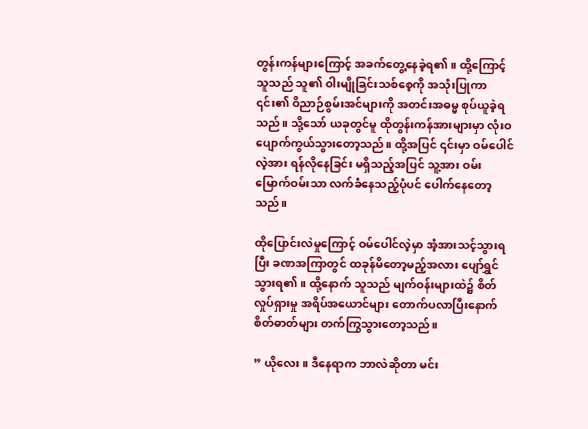တွန်းကန်များကြောင့် အခက်တွေ့နေခဲ့ရ၏။ ထို့ကြောင့် သူသည် သူ၏ ဝါးမျိုခြင်းသစ်စေ့ကို အသုံးပြုကာ ၎င်း၏ ဝိညာဉ်စွမ်းအင်များကို အတင်းအဓမ္မ စုပ်ယူခဲ့ရသည်။ သို့သော် ယခုတွင်မူ ထိုတွန်းကန်အားများမှာ လုံးဝ ပျောက်ကွယ်သွားတော့သည်။ ထို့အပြင် ၎င်းမှာ ဝမ်ပေါင်လဲ့အား ရန်လိုနေခြင်း မရှိသည့်အပြင် သူ့အား ဝမ်းမြောက်ဝမ်းသာ လက်ခံ‌နေသည့်ပုံပင် ပေါက်နေတော့သည်။

ထိုပြောင်းလဲမှုကြောင့် ဝမ်ပေါင်လဲ့မှာ အံ့အားသင့်သွားရပြီး ခဏအကြာတွင် ထခုန်မိတော့မည့်အလား ပျော်ရွှင်သွားရ၏။ ထို့နောက် သူသည် မျက်ဝန်းများထဲ၌ စိတ်လှုပ်ရှားမှု အရိပ်အယောင်များ တောက်ပလာပြီးနောက် စိတ်ဓာတ်များ တက်ကြွသွားတော့သည်။

” ယိုလေး။ ဒီနေရာက ဘာလဲဆိုတာ မင်း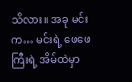သိလား။ အခု မင်းက… မင်းရဲ့ ဖေဖေကြီးရဲ့ အိမ်ထဲမှာ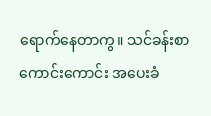ရောက်နေတာကွ။ သင်ခန်းစာကောင်းကောင်း အပေးခံ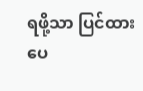ရဖို့သာ ပြင်ထားပေ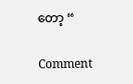တော့ “

Comment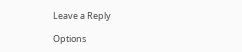Leave a Reply

Options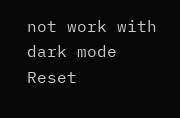not work with dark mode
Reset